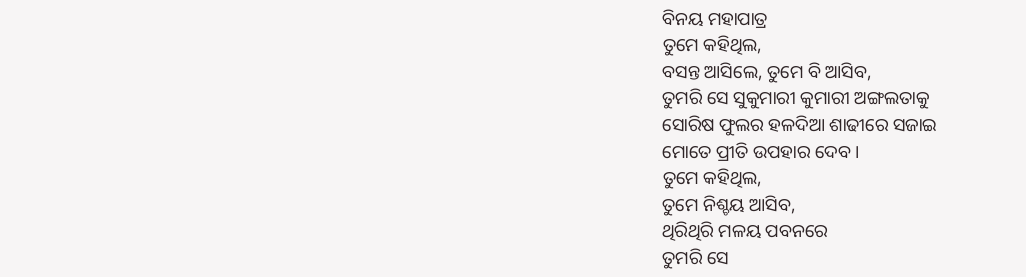ବିନୟ ମହାପାତ୍ର
ତୁମେ କହିଥିଲ,
ବସନ୍ତ ଆସିଲେ, ତୁମେ ବି ଆସିବ,
ତୁମରି ସେ ସୁକୁମାରୀ କୁମାରୀ ଅଙ୍ଗଲତାକୁ
ସୋରିଷ ଫୁଲର ହଳଦିଆ ଶାଢୀରେ ସଜାଇ
ମୋତେ ପ୍ରୀତି ଉପହାର ଦେବ ।
ତୁମେ କହିଥିଲ,
ତୁମେ ନିଶ୍ଚୟ ଆସିବ,
ଥିରିଥିରି ମଳୟ ପବନରେ
ତୁମରି ସେ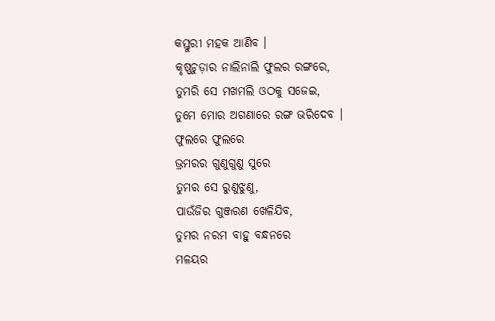କସ୍ତୁରୀ ମହକ ଆଣିବ ।
କୃଷ୍ଣଚୁଡ଼ାର ନାଲିନାଲି ଫୁଲର ରଙ୍ଗରେ,
ତୁମରି ସେ ମଖମଲି ଓଠକୁ ସଜେଇ,
ତୁମେ ମୋର ଅଗଣାରେ ରଙ୍ଗ ଭରିଦେବ ।
ଫୁଲରେ ଫୁଲରେ
ଭ୍ରମରର ଗୁଣୁଗୁଣୁ ସୁରେ
ତୁମର ସେ ରୁଣୁଝୁଣୁ,
ପାଉଁଜିର ଗୁଞ୍ଜରଣ ଖେଳିଯିବ,
ତୁମର ନରମ ବାହୁ ବନ୍ଧନରେ
ମଳୟର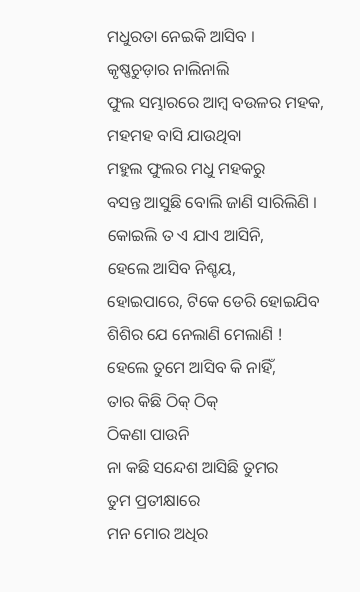ମଧୁରତା ନେଇକି ଆସିବ ।
କୃଷ୍ଣଚୁଡ଼ାର ନାଲିନାଲି
ଫୁଲ ସମ୍ଭାରରେ ଆମ୍ବ ବଉଳର ମହକ,
ମହମହ ବାସି ଯାଉଥିବା
ମହୁଲ ଫୁଲର ମଧୁ ମହକରୁ
ବସନ୍ତ ଆସୁଛି ବୋଲି ଜାଣି ସାରିଲିଣି ।
କୋଇଲି ତ ଏ ଯାଏ ଆସିନି,
ହେଲେ ଆସିବ ନିଶ୍ଚୟ,
ହୋଇପାରେ, ଟିକେ ଡେରି ହୋଇଯିବ
ଶିଶିର ଯେ ନେଲାଣି ମେଲାଣି !
ହେଲେ ତୁମେ ଆସିବ କି ନାହିଁ,
ତାର କିଛି ଠିକ୍ ଠିକ୍
ଠିକଣା ପାଉନି
ନା କଛି ସନ୍ଦେଶ ଆସିଛି ତୁମର
ତୁମ ପ୍ରତୀକ୍ଷାରେ
ମନ ମୋର ଅଧିର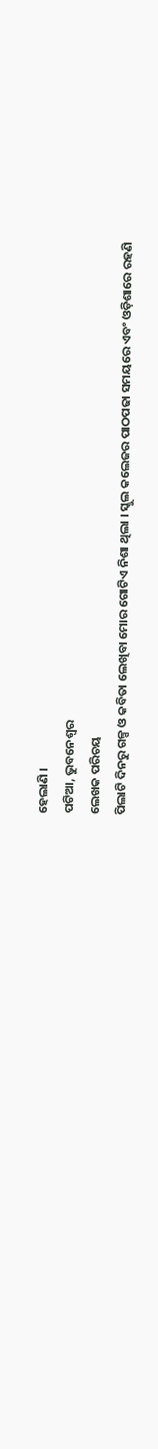ହେଲାଣି ।
ପଟିଆ, ଭୁବନେଶ୍ୱର
ଲେଖକ ପରିଚୟ
ପିଲାଟି ଦିନରୁ ଗଳ୍ପ ଓ କବିତା ଲେଖିବା ମୋର ଗୋଟିଏ ନିଶା ଥିଲା । ସ୍କୁଲ କଲେଜର ପାଠପଢା ସମୟରେ ଏବଂ ଓଡ଼ିଶାରେ ରହଣି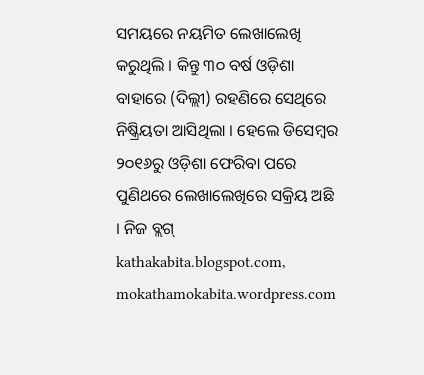ସମୟରେ ନୟମିତ ଲେଖାଲେଖି କରୁଥିଲି । କିନ୍ତୁ ୩୦ ବର୍ଷ ଓଡ଼ିଶା ବାହାରେ (ଦିଲ୍ଲୀ) ରହଣିରେ ସେଥିରେ ନିଷ୍କ୍ରିୟତା ଆସିଥିଲା । ହେଲେ ଡିସେମ୍ବର ୨୦୧୬ରୁ ଓଡ଼ିଶା ଫେରିବା ପରେ ପୁଣିଥରେ ଲେଖାଲେଖିରେ ସକ୍ରିୟ ଅଛି । ନିଜ ବ୍ଲଗ୍ kathakabita.blogspot.com, mokathamokabita.wordpress.com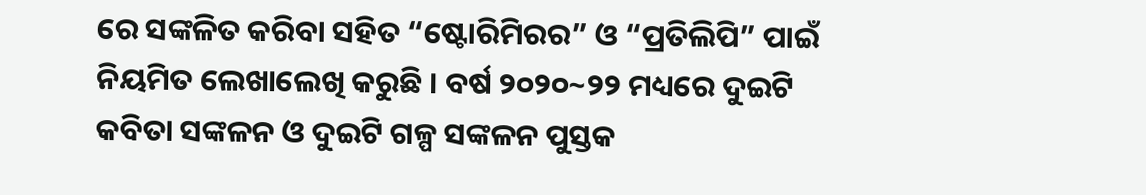ରେ ସଙ୍କଳିତ କରିବା ସହିତ “ଷ୍ଟୋରିମିରର” ଓ “ପ୍ରତିଲିପି” ପାଇଁ ନିୟମିତ ଲେଖାଲେଖି କରୁଛି । ବର୍ଷ ୨୦୨୦~୨୨ ମଧ୍ୟରେ ଦୁଇଟି କବିତା ସଙ୍କଳନ ଓ ଦୁଇଟି ଗଳ୍ପ ସଙ୍କଳନ ପୁସ୍ତକ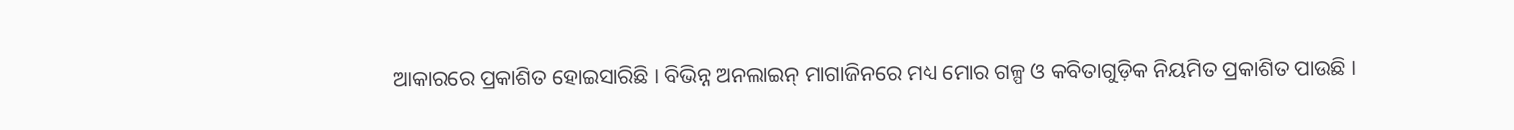ଆକାରରେ ପ୍ରକାଶିତ ହୋଇସାରିଛି । ବିଭିନ୍ନ ଅନଲାଇନ୍ ମାଗାଜିନରେ ମଧ୍ୟ ମୋର ଗଳ୍ପ ଓ କବିତାଗୁଡ଼ିକ ନିୟମିତ ପ୍ରକାଶିତ ପାଉଛି ।